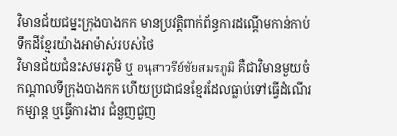វិមានជ័យជម្នះក្រុងបាងកក មានប្រវត្តិពាក់ព័ន្ធការដណ្ដើមកាន់កាប់ទឹកដីខ្មែរយ៉ាងអាម៉ាស់របស់ថៃ
វិមានជ័យជំនះសមរភូមិ ឬ อนุสาวรีย์ชัยสมรภูมิ គឺជាវិមានមួយចំកណ្ដាលទីក្រុងបាងកក ហើយប្រជាជនខ្មែរដែលធ្លាប់ទៅធ្វើដំណើរកម្សាន្ត ឬធ្វើការងារ ជំនួញជួញ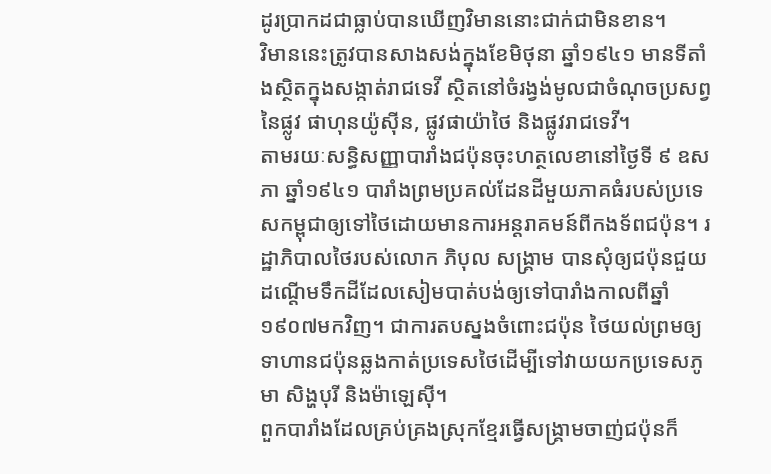ដូរប្រាកដជាធ្លាប់បានឃើញវិមាននោះជាក់ជាមិនខាន។
វិមាននេះត្រូវបានសាងសង់ក្នុងខែមិថុនា ឆ្នាំ១៩៤១ មានទីតាំងស្ថិតក្នុងសង្កាត់រាជទេវី ស្ថិតនៅចំរង្វង់មូលជាចំណុចប្រសព្វនៃផ្លូវ ផាហុនយ៉ូស៊ីន, ផ្លូវផាយ៉ាថៃ និងផ្លូវរាជទេវី។
តាមរយៈសន្ធិសញ្ញាបារាំងជប៉ុនចុះហត្ថលេខានៅថ្ងៃទី ៩ ឧសភា ឆ្នាំ១៩៤១ បារាំងព្រមប្រគល់ដែនដីមួយភាគធំរបស់ប្រទេសកម្ពុជាឲ្យទៅថៃដោយមានការអន្តរាគមន៍ពីកងទ័ពជប៉ុន។ រដ្ឋាភិបាលថៃរបស់លោក ភិបុល សង្រ្គាម បានសុំឲ្យជប៉ុនជួយដណ្តើមទឹកដីដែលសៀមបាត់បង់ឲ្យទៅបារាំងកាលពីឆ្នាំ១៩០៧មកវិញ។ ជាការតបស្នងចំពោះជប៉ុន ថៃយល់ព្រមឲ្យទាហានជប៉ុនឆ្លងកាត់ប្រទេសថៃដើម្បីទៅវាយយកប្រទេសភូមា សិង្ហបុរី និងម៉ាឡេស៊ី។
ពួកបារាំងដែលគ្រប់គ្រងស្រុកខ្មែរធ្វើសង្គ្រាមចាញ់ជប៉ុនក៏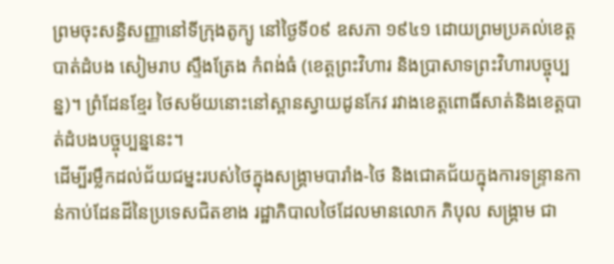ព្រមចុះសន្ធិសញ្ញានៅទីក្រុងតូក្យូ នៅថ្ងៃទី០៩ ឧសភា ១៩៤១ ដោយព្រមប្រគល់ខេត្តបាត់ដំបង សៀមរាប ស្ទឹងត្រែង កំពង់ធំ (ខេត្តព្រះវិហារ និងប្រាសាទព្រះវិហារបច្ចុប្បន្ន)។ ព្រំដែនខ្មែរ ថៃសម័យនោះនៅស្ពានស្វាយដូនកែវ រវាងខេត្តពោធិ៍សាត់និងខេត្តបាត់ដំបងបច្ចុប្បន្ននេះ។
ដើម្បីរម្លឹកដល់ជ័យជម្នះរបស់ថៃក្នុងសង្គ្រាមបារាំង-ថៃ និងជោគជ័យក្នុងការទន្ទ្រានកាន់កាប់ដែនដីនៃប្រទេសជិតខាង រដ្ឋាភិបាលថៃដែលមានលោក ភិបុល សង្គ្រាម ជា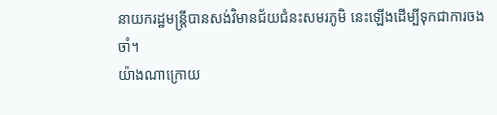នាយករដ្ឋមន្ត្រីបានសង់វិមានជ័យជំនះសមរភូមិ នេះឡើងដើម្បីទុកជាការចងចាំ។
យ៉ាងណាក្រោយ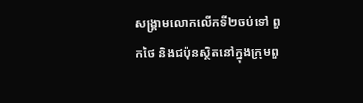សង្គ្រាមលោកលើកទី២ចប់ទៅ ពួកថៃ និងជប៉ុនស្ថិតនៅក្នុងក្រុមពួ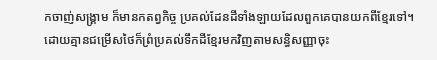កចាញ់សង្គ្រាម ក៏មានកតព្វកិច្ច ប្រគល់ដែនដីទាំងឡាយដែលពួកគេបានយកពីខ្មែរទៅ។ ដោយគ្មានជម្រើសថៃក៏ព្រំប្រគល់ទឹកដីខ្មែរមកវិញតាមសន្ធិសញ្ញាចុះ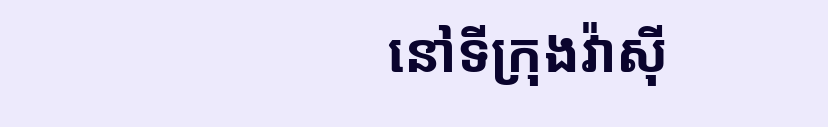នៅទីក្រុងវ៉ាស៊ី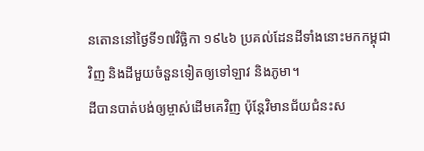នតោននៅថ្ងៃទី១៧វិចិ្ឆកា ១៩៤៦ ប្រគល់ដែនដីទាំងនោះមកកម្ពុជាវិញ និងដីមួយចំនួនទៀតឲ្យទៅឡាវ និងភូមា។
ដីបានបាត់បង់ឲ្យម្ចាស់ដើមគេវិញ ប៉ុន្តែវិមានជ័យជំនះស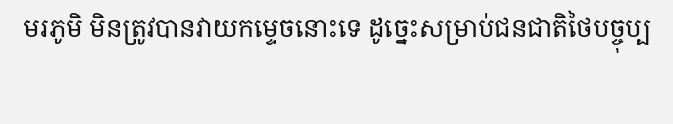មរភូមិ មិនត្រូវបានវាយកម្ទេចនោះទេ ដូច្នេះសម្រាប់ជនជាតិថៃបច្ចុប្ប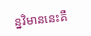ន្នវិមាននេះគឺ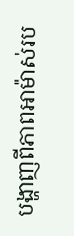បង្ហាញពីភាពអាម៉ាស់រប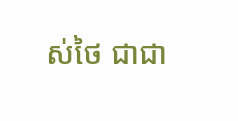ស់ថៃ ជាជា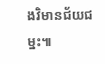ងវិមានជ័យជម្នះ៕